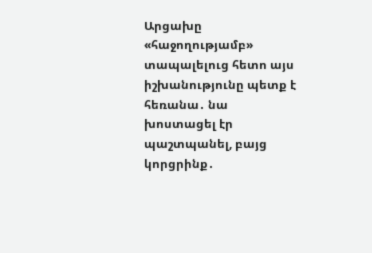Արցախը «հաջողությամբ» տապալելուց հետո այս իշխանությունը պետք է հեռանա․ նա խոստացել էր պաշտպանել, բայց կորցրինք․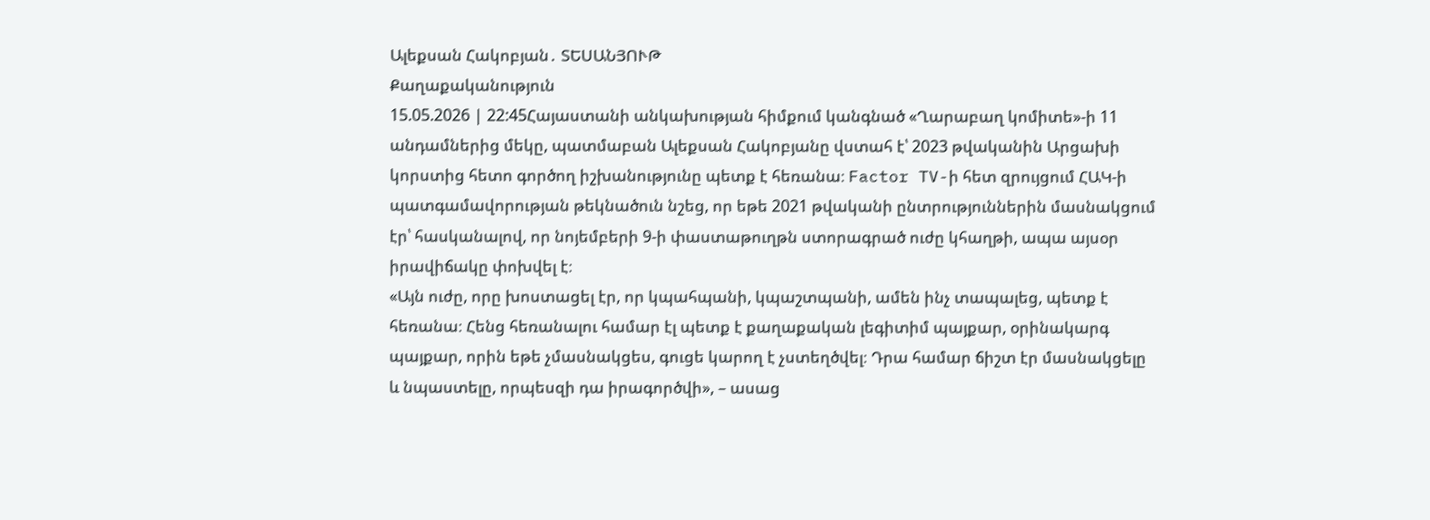Ալեքսան Հակոբյան․ ՏԵՍԱՆՅՈՒԹ
Քաղաքականություն
15.05.2026 | 22:45Հայաստանի անկախության հիմքում կանգնած «Ղարաբաղ կոմիտե»-ի 11 անդամներից մեկը, պատմաբան Ալեքսան Հակոբյանը վստահ է՝ 2023 թվականին Արցախի կորստից հետո գործող իշխանությունը պետք է հեռանա։ Factor TV-ի հետ զրույցում ՀԱԿ-ի պատգամավորության թեկնածուն նշեց, որ եթե 2021 թվականի ընտրություններին մասնակցում էր՝ հասկանալով, որ նոյեմբերի 9-ի փաստաթուղթն ստորագրած ուժը կհաղթի, ապա այսօր իրավիճակը փոխվել է։
«Այն ուժը, որը խոստացել էր, որ կպահպանի, կպաշտպանի, ամեն ինչ տապալեց, պետք է հեռանա։ Հենց հեռանալու համար էլ պետք է քաղաքական լեգիտիմ պայքար, օրինակարգ պայքար, որին եթե չմասնակցես, գուցե կարող է չստեղծվել։ Դրա համար ճիշտ էր մասնակցելը և նպաստելը, որպեսզի դա իրագործվի», – ասաց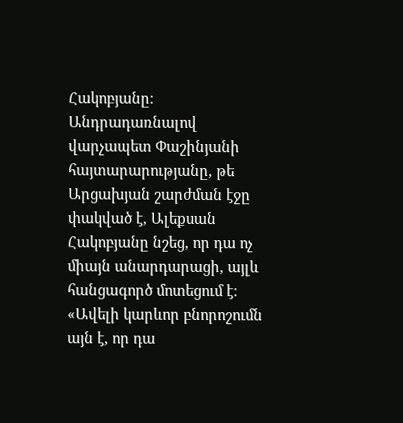Հակոբյանը։
Անդրադառնալով վարչապետ Փաշինյանի հայտարարությանը, թե Արցախյան շարժման էջը փակված է, Ալեքսան Հակոբյանը նշեց, որ դա ոչ միայն անարդարացի, այլև հանցագործ մոտեցում է։
«Ավելի կարևոր բնորոշումն այն է, որ դա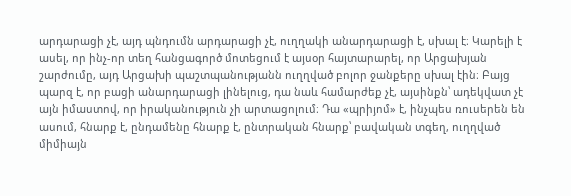արդարացի չէ, այդ պնդումն արդարացի չէ, ուղղակի անարդարացի է, սխալ է։ Կարելի է ասել, որ ինչ-որ տեղ հանցագործ մոտեցում է այսօր հայտարարել, որ Արցախյան շարժումը, այդ Արցախի պաշտպանությանն ուղղված բոլոր ջանքերը սխալ էին։ Բայց պարզ է, որ բացի անարդարացի լինելուց, դա նաև համարժեք չէ, այսինքն՝ ադեկվատ չէ այն իմաստով, որ իրականություն չի արտացոլում։ Դա «պրիյոմ» է, ինչպես ռուսերեն են ասում, հնարք է, ընդամենը հնարք է, ընտրական հնարք՝ բավական տգեղ, ուղղված միմիայն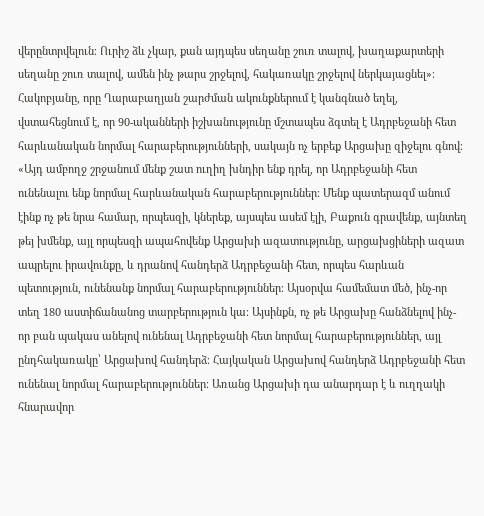վերընտրվելուն։ Ուրիշ ձև չկար, քան այդպես սեղանը շուռ տալով, խաղաքարտերի սեղանը շուռ տալով, ամեն ինչ թարս շրջելով, հակառակը շրջելով ներկայացնել»։
Հակոբյանը, որը Ղարաբաղյան շարժման ակունքներում է կանգնած եղել, վստահեցնում է, որ 90-ականների իշխանությունը մշտապես ձգտել է Ադրբեջանի հետ հարևանական նորմալ հարաբերությունների, սակայն ոչ երբեք Արցախը զիջելու գնով։
«Այդ ամբողջ շրջանում մենք շատ ուղիղ խնդիր ենք դրել, որ Ադրբեջանի հետ ունենալու ենք նորմալ հարևանական հարաբերություններ։ Մենք պատերազմ անում էինք ոչ թե նրա համար, որպեսզի, կներեք, այսպես ասեմ էլի, Բաքուն գրավենք, այնտեղ թեյ խմենք, այլ որպեսզի ապահովենք Արցախի ազատությունը, արցախցիների ազատ ապրելու իրավունքը, և դրանով հանդերձ Ադրբեջանի հետ, որպես հարևան պետություն, ունենանք նորմալ հարաբերություններ։ Այսօրվա համեմատ մեծ, ինչ-որ տեղ 180 աստիճանանոց տարբերություն կա։ Այսինքն, ոչ թե Արցախը հանձնելով ինչ-որ բան պակաս անելով ունենալ Ադրբեջանի հետ նորմալ հարաբերություններ, այլ ընդհակառակը՝ Արցախով հանդերձ։ Հայկական Արցախով հանդերձ Ադրբեջանի հետ ունենալ նորմալ հարաբերություններ։ Առանց Արցախի դա անարդար է և ուղղակի հնարավոր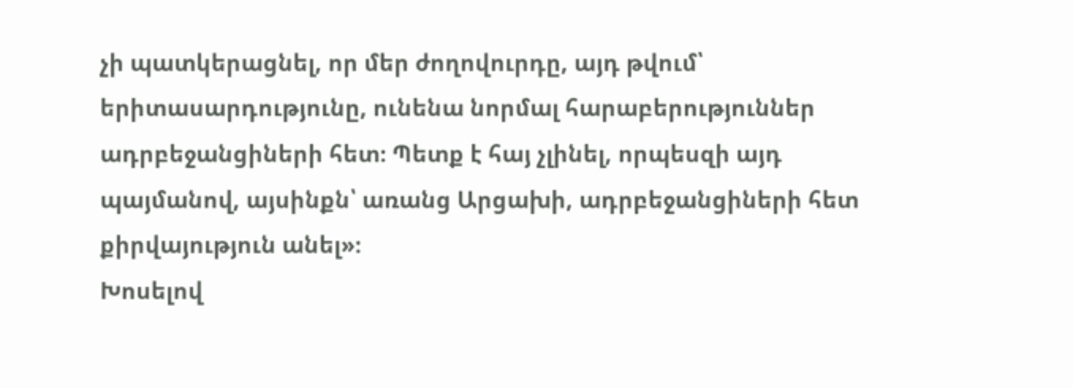չի պատկերացնել, որ մեր ժողովուրդը, այդ թվում՝ երիտասարդությունը, ունենա նորմալ հարաբերություններ ադրբեջանցիների հետ։ Պետք է հայ չլինել, որպեսզի այդ պայմանով, այսինքն՝ առանց Արցախի, ադրբեջանցիների հետ քիրվայություն անել»։
Խոսելով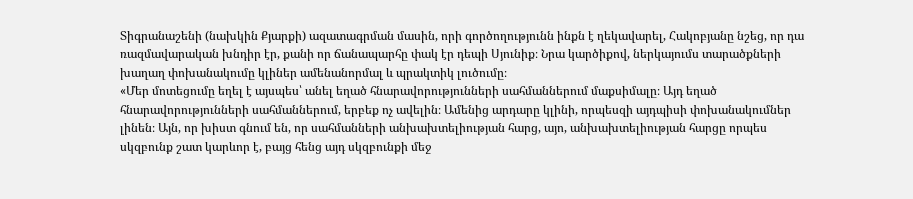Տիգրանաշենի (նախկին Քյարքի) ազատագրման մասին, որի գործողությունն ինքն է ղեկավարել, Հակոբյանը նշեց, որ դա ռազմավարական խնդիր էր, քանի որ ճանապարհը փակ էր դեպի Սյունիք։ Նրա կարծիքով, ներկայումս տարածքների խաղաղ փոխանակումը կլիներ ամենանորմալ և պրակտիկ լուծումը։
«Մեր մոտեցումը եղել է այսպես՝ անել եղած հնարավորությունների սահմաններում մաքսիմալը։ Այդ եղած հնարավորությունների սահմաններում, երբեք ոչ ավելին։ Ամենից արդարը կլինի, որպեսզի այդպիսի փոխանակումներ լինեն։ Այն, որ խիստ գնում են, որ սահմանների անխախտելիության հարց, այո, անխախտելիության հարցը որպես սկզբունք շատ կարևոր է, բայց հենց այդ սկզբունքի մեջ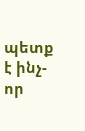պետք է ինչ-որ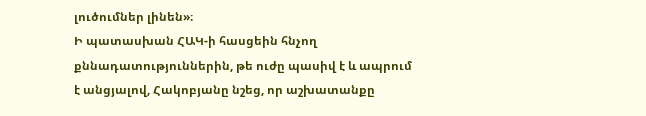լուծումներ լինեն»։
Ի պատասխան ՀԱԿ-ի հասցեին հնչող քննադատություններին, թե ուժը պասիվ է և ապրում է անցյալով, Հակոբյանը նշեց, որ աշխատանքը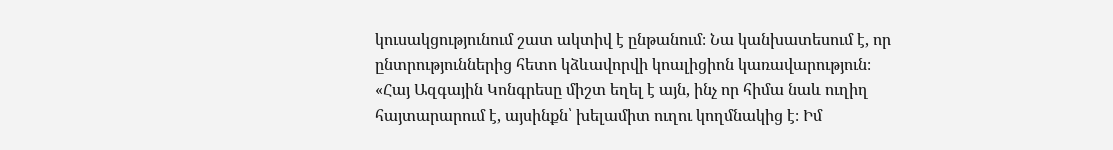կուսակցությունում շատ ակտիվ է ընթանում։ Նա կանխատեսում է, որ ընտրություններից հետո կձևավորվի կոալիցիոն կառավարություն։
«Հայ Ազգային Կոնգրեսը միշտ եղել է այն, ինչ որ հիմա նաև ուղիղ հայտարարում է, այսինքն՝ խելամիտ ուղու կողմնակից է։ Իմ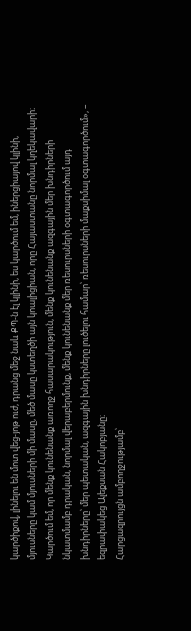կարծիքով, լինելու են մոտ վեց-յոթ ուժ, դրանց մեջ նաև ՔՊ-ն էլ կլինի, ես կարծում եմ, իներցիայով կլինի, մյուսները կամ մյուսների մի մասը, մեծ մասը կստեղծի այն կոալիցիան, որը Հայաստանը նորմալ կղեկավարի։ Կարծում եմ, որ մենք կունենանք առողջ հասարակություն, մենք կունենանք ազգային մեր խնդիրների նկատմամբ դրական, նորմալ վերաբերմունք, մենք կունենանք մեր ռեսուրսների օգտագործում այդ խնդիրները՝ մեր պետական, ազգային խնդիրները լուծելու համար՝ ռեսուրսների մաքսիմալ օգտագործում», – եզրափակեց Ալեքսան Հակոբյանը։
Հարցազրույցն ամբողջությամբ՝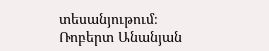տեսանյութում։
Ռոբերտ Անանյան